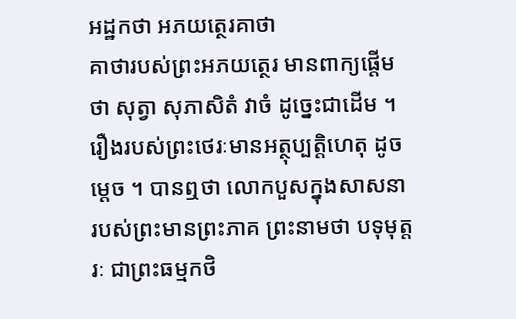អដ្ឋកថា អភយត្ថេរគាថា
គាថារបស់ព្រះអភយត្ថេរ មានពាក្យផ្តើមថា សុត្វា សុភាសិតំ វាចំ ដូច្នេះជាដើម ។ រឿងរបស់ព្រះថេរៈមានអត្ថុប្បត្តិហេតុ ដូចម្តេច ។ បានឮថា លោកបួសក្នុងសាសនារបស់ព្រះមានព្រះភាគ ព្រះនាមថា បទុមុត្តរៈ ជាព្រះធម្មកថិ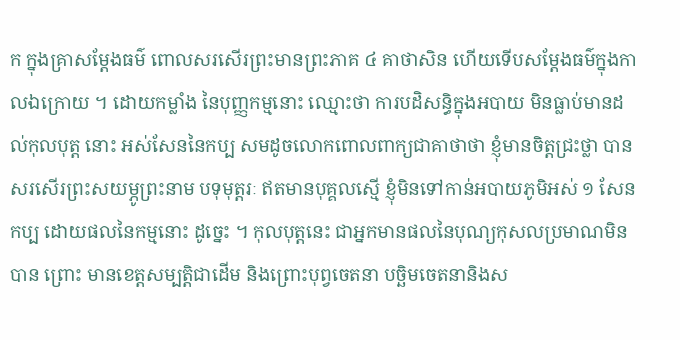ក ក្នុងគ្រាសម្តែងធម៌ ពោលសរសើរព្រះមានព្រះភាគ ៤ គាថាសិន ហើយទើបសម្តែងធម៌ក្នុងកាលឯក្រោយ ។ ដោយកម្លាំង នៃបុញ្ញកម្មនោះ ឈ្មោះថា ការបដិសន្ធិក្នុងអបាយ មិនធ្លាប់មានដល់កុលបុត្ត នោះ អស់សែននៃកប្ប សមដូចលោកពោលពាក្យជាគាថាថា ខ្ញុំមានចិត្តជ្រះថ្លា បានសរសើរព្រះសយម្ភូព្រះនាម បទុមុត្តរៈ ឥតមានបុគ្គលស្មើ ខ្ញុំមិនទៅកាន់អបាយភូមិអស់ ១ សែន កប្ប ដោយផលនៃកម្មនោះ ដូច្នេះ ។ កុលបុត្តនេះ ជាអ្នកមានផលនៃបុណ្យកុសលប្រមាណមិនបាន ព្រោះ មានខេត្តសម្បត្តិជាដើម និងព្រោះបុព្វចេតនា បច្ឆិមចេតនានិងស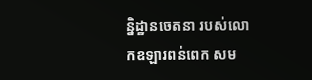ន្និដ្ឋានចេតនា របស់លោកឧឡារពន់ពេក សម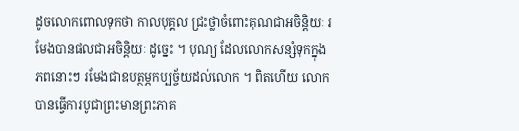ដូចលោកពោលទុកថា កាលបុគ្គល ជ្រះថ្លាចំពោះគុណជាអចិន្តិយៈ រមែងបានផលជាអចិន្តិយៈ ដូច្នេះ ។ បុណ្យ ដែលលោកសន្សំទុកក្នុងភពនោះៗ រមែងជាឧបត្ថម្ភកប្បច្ច័យដល់លោក ។ ពិតហើយ លោកបានធ្វើការបូជាព្រះមានព្រះភាគ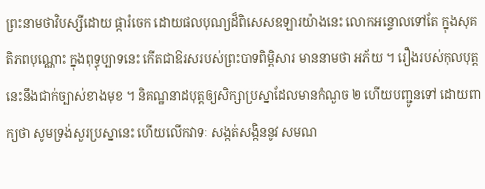ព្រះនាមថាវិបស្សីដោយ ផ្ការំចេក ដោយផលបុណ្យដ៏ពិសេសឧឡារយ៉ាងនេះ លោកអន្ទោលទៅតែ ក្នុងសុគតិភពបុណ្ណោះ ក្នុងពុទ្ធុប្បាទនេះ កើតជាឱរសរបស់ព្រះបាទពិម្ពិសារ មាននាមថា អភ័យ ។ រឿងរបស់កុលបុត្តនេះនឹងជាក់ច្បាស់ខាងមុខ ។ និគណ្ឋនាដបុត្តឲ្យសិក្សាប្រស្នាដែលមានកំណួច ២ ហើយបញ្ជូនទៅ ដោយពាក្យថា សូមទ្រង់សួរប្រស្នានេះ ហើយលើកវាទៈ សង្កត់សង្កិននូវ សមណ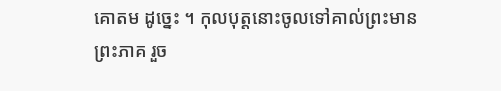គោតម ដូច្នេះ ។ កុលបុត្តនោះចូលទៅគាល់ព្រះមានព្រះភាគ រួច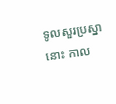ទូលសួរប្រស្នានោះ កាល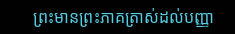ព្រះមានព្រះភាគត្រាស់ដល់បញ្ញា